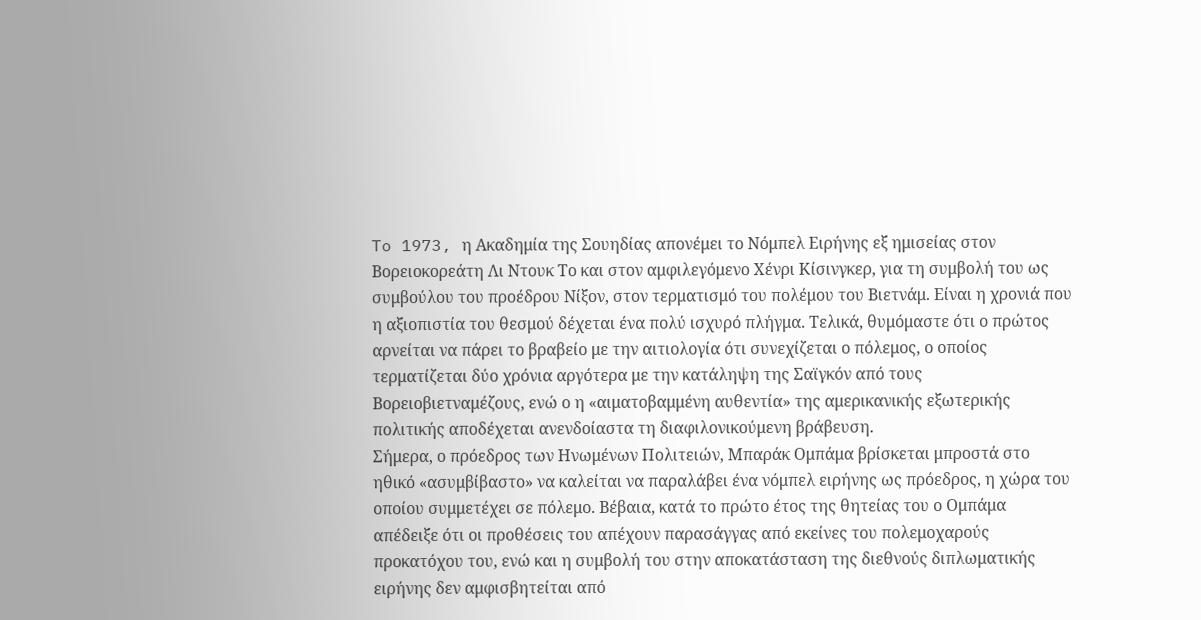To 1973, η Ακαδημία της Σουηδίας απονέμει το Νόμπελ Ειρήνης εξ ημισείας στον Βορειοκορεάτη Λι Ντουκ Το και στον αμφιλεγόμενο Χένρι Κίσινγκερ, για τη συμβολή του ως συμβούλου του προέδρου Νίξον, στον τερματισμό του πολέμου του Βιετνάμ. Είναι η χρονιά που η αξιοπιστία του θεσμού δέχεται ένα πολύ ισχυρό πλήγμα. Τελικά, θυμόμαστε ότι ο πρώτος αρνείται να πάρει το βραβείο με την αιτιολογία ότι συνεχίζεται ο πόλεμος, ο οποίος τερματίζεται δύο χρόνια αργότερα με την κατάληψη της Σαϊγκόν από τους Βορειοβιετναμέζους, ενώ ο η «αιματοβαμμένη αυθεντία» της αμερικανικής εξωτερικής πολιτικής αποδέχεται ανενδοίαστα τη διαφιλονικούμενη βράβευση.
Σήμερα, ο πρόεδρος των Ηνωμένων Πολιτειών, Μπαράκ Ομπάμα βρίσκεται μπροστά στο ηθικό «ασυμβίβαστο» να καλείται να παραλάβει ένα νόμπελ ειρήνης ως πρόεδρος, η χώρα του οποίου συμμετέχει σε πόλεμο. Βέβαια, κατά το πρώτο έτος της θητείας του ο Ομπάμα απέδειξε ότι οι προθέσεις του απέχουν παρασάγγας από εκείνες του πολεμοχαρούς προκατόχου του, ενώ και η συμβολή του στην αποκατάσταση της διεθνούς διπλωματικής ειρήνης δεν αμφισβητείται από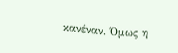κανέναν. Όμως η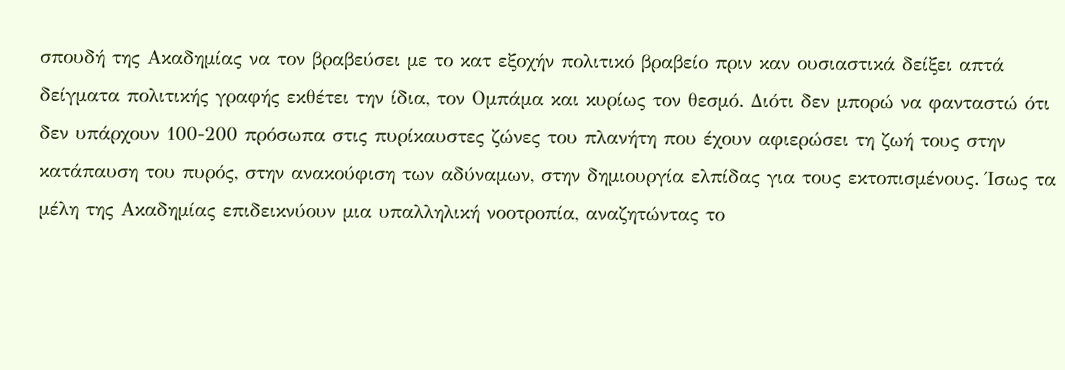σπουδή της Ακαδημίας να τον βραβεύσει με το κατ εξοχήν πολιτικό βραβείο πριν καν ουσιαστικά δείξει απτά δείγματα πολιτικής γραφής εκθέτει την ίδια, τον Ομπάμα και κυρίως τον θεσμό. Διότι δεν μπορώ να φανταστώ ότι δεν υπάρχουν 100-200 πρόσωπα στις πυρίκαυστες ζώνες του πλανήτη που έχουν αφιερώσει τη ζωή τους στην κατάπαυση του πυρός, στην ανακούφιση των αδύναμων, στην δημιουργία ελπίδας για τους εκτοπισμένους. Ίσως τα μέλη της Ακαδημίας επιδεικνύουν μια υπαλληλική νοοτροπία, αναζητώντας το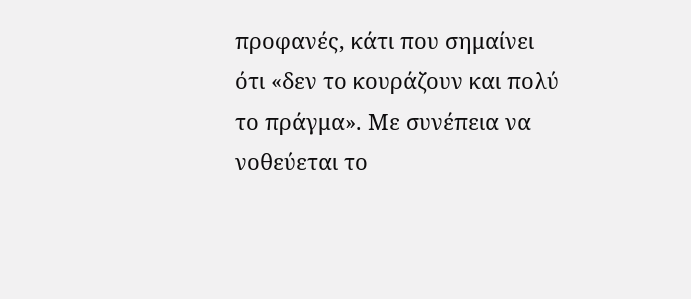προφανές, κάτι που σημαίνει ότι «δεν το κουράζουν και πολύ το πράγμα». Με συνέπεια να νοθεύεται το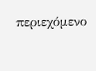περιεχόμενο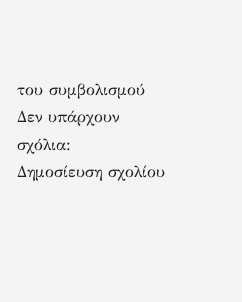του συμβολισμού
Δεν υπάρχουν σχόλια:
Δημοσίευση σχολίου